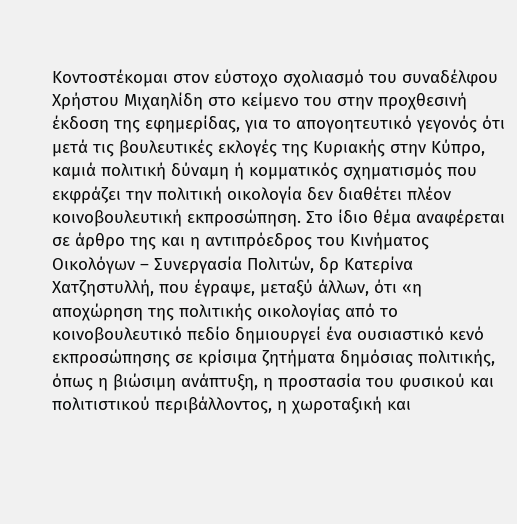Κοντοστέκομαι στον εύστοχο σχολιασμό του συναδέλφου Χρήστου Μιχαηλίδη στο κείμενο του στην προχθεσινή έκδοση της εφημερίδας, για το απογοητευτικό γεγονός ότι μετά τις βουλευτικές εκλογές της Κυριακής στην Κύπρο, καμιά πολιτική δύναμη ή κομματικός σχηματισμός που εκφράζει την πολιτική οικολογία δεν διαθέτει πλέον κοινοβουλευτική εκπροσώπηση. Στο ίδιο θέμα αναφέρεται σε άρθρο της και η αντιπρόεδρος του Κινήματος Οικολόγων – Συνεργασία Πολιτών, δρ Κατερίνα Χατζηστυλλή, που έγραψε, μεταξύ άλλων, ότι «η αποχώρηση της πολιτικής οικολογίας από το κοινοβουλευτικό πεδίο δημιουργεί ένα ουσιαστικό κενό εκπροσώπησης σε κρίσιμα ζητήματα δημόσιας πολιτικής, όπως η βιώσιμη ανάπτυξη, η προστασία του φυσικού και πολιτιστικού περιβάλλοντος, η χωροταξική και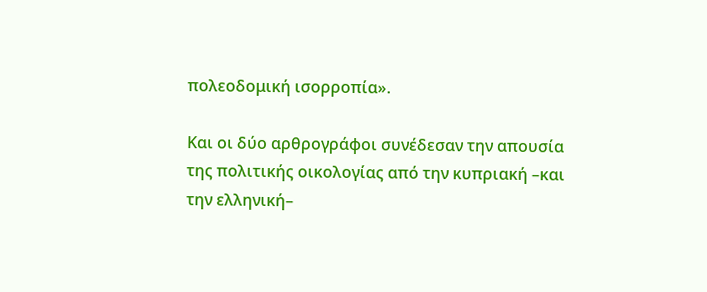πολεοδομική ισορροπία».

Και οι δύο αρθρογράφοι συνέδεσαν την απουσία της πολιτικής οικολογίας από την κυπριακή –και την ελληνική–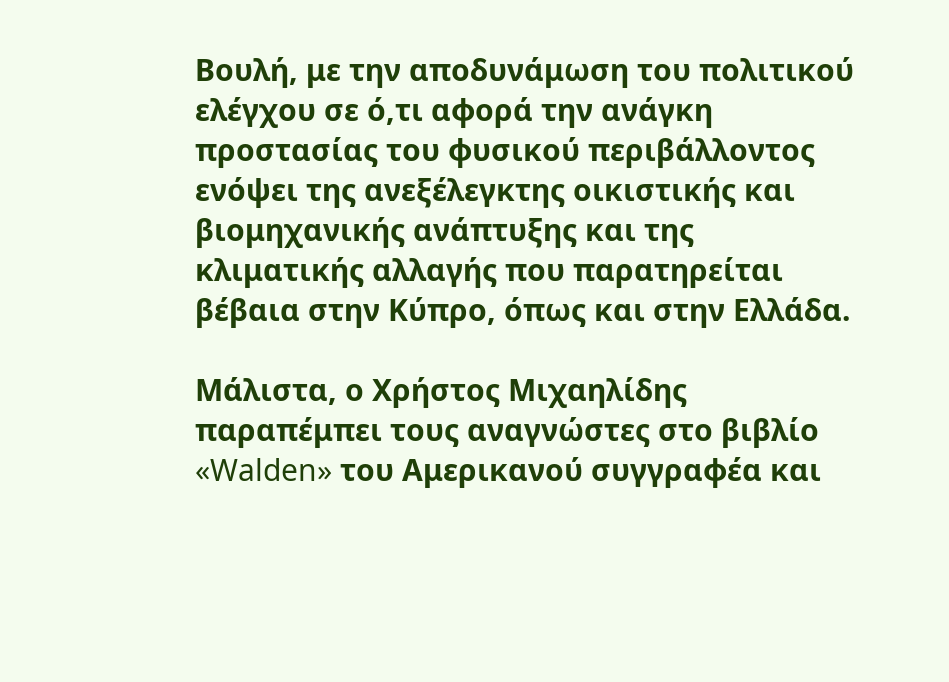Βουλή, με την αποδυνάμωση του πολιτικού ελέγχου σε ό,τι αφορά την ανάγκη προστασίας του φυσικού περιβάλλοντος ενόψει της ανεξέλεγκτης οικιστικής και βιομηχανικής ανάπτυξης και της κλιματικής αλλαγής που παρατηρείται βέβαια στην Κύπρο, όπως και στην Ελλάδα.

Μάλιστα, ο Χρήστος Μιχαηλίδης παραπέμπει τους αναγνώστες στο βιβλίο «Walden» του Αμερικανού συγγραφέα και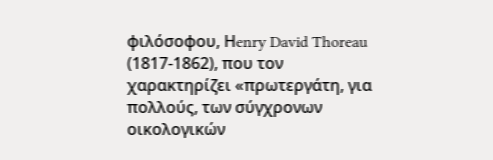φιλόσοφου, Ηenry David Thoreau (1817-1862), που τον χαρακτηρίζει «πρωτεργάτη, για πολλούς, των σύγχρονων οικολογικών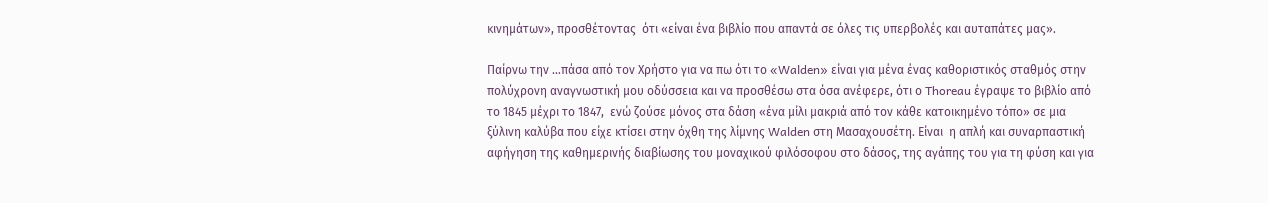κινημάτων», προσθέτοντας  ότι «είναι ένα βιβλίο που απαντά σε όλες τις υπερβολές και αυταπάτες μας».

Παίρνω την …πάσα από τον Χρήστο για να πω ότι το «Walden» είναι για μένα ένας καθοριστικός σταθμός στην πολύχρονη αναγνωστική μου οδύσσεια και να προσθέσω στα όσα ανέφερε, ότι ο Thoreau έγραψε το βιβλίο από το 1845 μέχρι το 1847,  ενώ ζούσε μόνος στα δάση «ένα μίλι μακριά από τον κάθε κατοικημένο τόπο» σε μια ξύλινη καλύβα που είχε κτίσει στην όχθη της λίμνης Walden στη Μασαχουσέτη. Είναι  η απλή και συναρπαστική αφήγηση της καθημερινής διαβίωσης του μοναχικού φιλόσοφου στο δάσος, της αγάπης του για τη φύση και για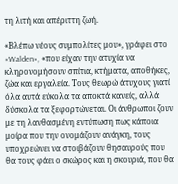τη λιτή και απέριττη ζωή.

«Βλέπω νέους συμπολίτες μου», γράφει στο «Walden», «που είχαν την ατυχία να κληρονομήσουν σπίτια, κτήματα, αποθήκες, ζώα και εργαλεία. Τους θεωρώ άτυχους γιατί όλα αυτά εύκολα τα αποκτά κανείς, αλλά δύσκολα τα ξεφορτώνεται. Οι άνθρωποι ζουν με τη λανθασμένη εντύπωση πως κάποια μοίρα που την ονομάζουν ανάγκη, τους υποχρεώνει να στοιβάζουν θησαυρούς που θα τους φάει ο σκώρος και η σκουριά, που θα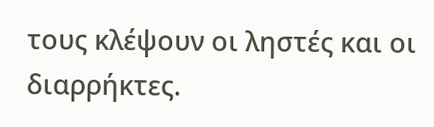τους κλέψουν οι ληστές και οι διαρρήκτες.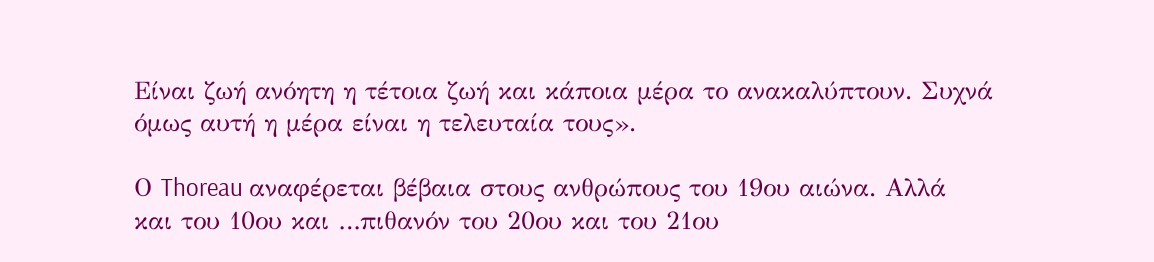Είναι ζωή ανόητη η τέτοια ζωή και κάποια μέρα το ανακαλύπτουν. Συχνά όμως αυτή η μέρα είναι η τελευταία τους».

Ο Thoreau αναφέρεται βέβαια στους ανθρώπους του 19ου αιώνα. Αλλά και του 10ου και …πιθανόν του 20ου και του 21ου